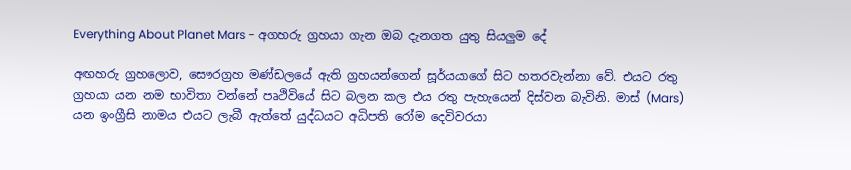Everything About Planet Mars - අගහරු ග්‍රහයා ගැන ඔබ දැනගත යුතු සියලුම දේ

අඟහරු ග්‍රහලොව, සෞරග්‍රහ මණ්ඩලයේ ඇති ග්‍රහයන්ගෙන් සූර්යයාගේ සිට හතරවැන්නා වේ. එයට රතු ග්‍රහයා යන නම භාවිතා වන්නේ පෘථිවියේ සිට බලන කල එය රතු පැහැයෙන් දිස්වන බැවිනි. මාස් (Mars) යන ‍ඉංග්‍රීසි නාමය එයට ලැබී ඇත්තේ යුද්ධයට අධිපති රෝම දෙවිවරයා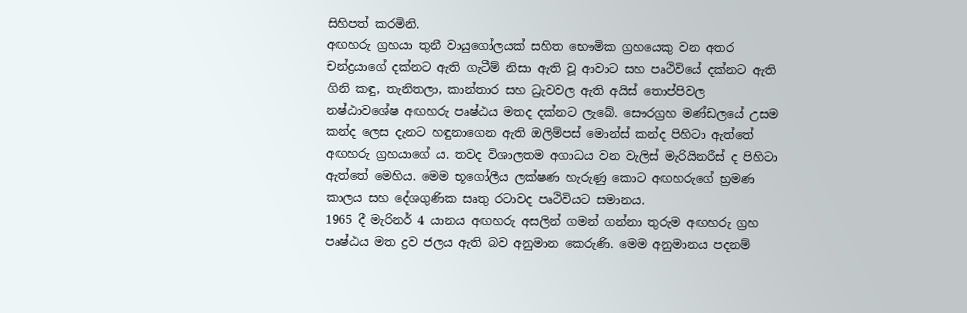සිහිපත් කරමිනි.
අඟහරු ග්‍රහයා තුනී වායුගෝලයක් සහිත ‍භෞමික ග්‍රහයෙකු වන අතර චන්ද්‍රයාගේ දක්නට ඇති ගැටීම් නිසා ඇති වූ ආවාට සහ පෘථිවියේ දක්නට ඇති ගිනි කඳු, තැනිතලා, කාන්තාර සහ ධ්‍රැවවල ඇති අයිස් තොප්පිවල නෂ්ඨාවශේෂ අඟහරු පෘෂ්ඨය මතද දක්නට ලැබේ. සෞරග්‍රහ මණ්ඩලයේ උසම කන්ද ලෙස දැනට හඳුනාගෙන ඇති ඔලිම්පස් මොන්ස් කන්ද පිහිටා ඇත්තේ අඟහරු ග්‍රහයාගේ ය. තවද ‍විශාලතම අගාධය වන වැලිස් මැරියිනරීස් ද පිහිටා ඇත්තේ මෙහිය. මෙම භූගෝලීය ලක්ෂණ හැරුණු කොට අඟහරුගේ භ්‍රමණ කාලය සහ දේශගුණික සෘතු රටාවද පෘථිවියට සමානය.
1965 දී මැරිනර් 4 යානය අඟහරු අසලින් ගමන් ගන්නා තුරුම අඟහරු ග්‍රහ පෘෂ්ඨය මත ද්‍රව ජලය ඇති බව අනුමාන කෙරුණි. මෙම අනුමානය පදනම්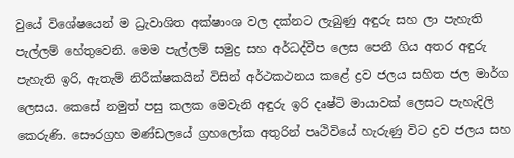වුයේ විශේෂයෙන් ම ධ්‍රැවාශිත අක්ෂාංශ වල දක්නට ලැබුණු අඳුරු සහ ලා පැහැති පැල්ලම් හේතුවෙනි. මෙම පැල්ලම් සමුද්‍ර සහ අර්ධද්වීප ලෙස පෙනී ගිය අතර අඳුරු පැහැති ඉරි, ඇතැම් නිරීක්ෂකයින් විසින් අර්ථකථනය කළේ ද්‍රව ජලය සහිත ජල මාර්ග ලෙසය. කෙසේ නමුත් පසු කලක මෙවැනි අඳුරු ඉරි දෘෂ්ටි මායාවක් ලෙසට පැහැදිලි කෙරුණි. සෞරග්‍රහ මණ්ඩලයේ ග්‍රහලෝක අතුරින් පෘථිවියේ හැරුණු විට ද්‍රව ජලය සහ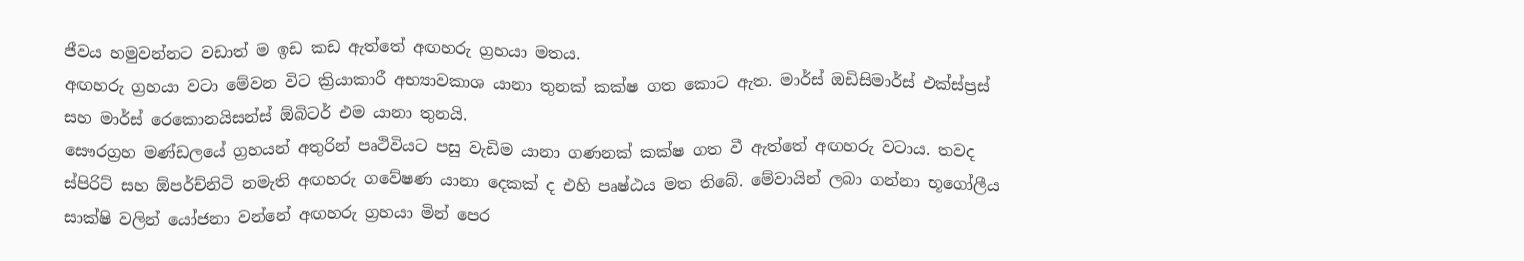ජීවය හමුවන්නට වඩාත් ම ඉඩ කඩ ඇත්තේ අඟහරු ග්‍රහයා මතය.
අඟහරු ග්‍රහයා වටා මේවන විට ක්‍රියාකාරී අභ්‍යාවකාශ යානා තුනක් කක්ෂ ගත කොට ඇත. මාර්ස් ඔඩිසිමාර්ස් එක්ස්ප්‍රස් සහ මාර්ස් රෙකොනයිසන්ස් ඕබිටර් ‍එම යානා තුනයි.
සෞරග්‍රහ මණ්ඩලයේ ග්‍රහයන් අතුරින් පෘථිවියට පසු වැඩිම යානා ගණනක් කක්ෂ ගත වී ඇත්තේ අඟහරු වටාය. තවද ස්පිරිට් සහ ඕපර්ච්නිටි නමැති අඟහරු ගවේෂණ ‍යානා දෙකක් ද එහි පෘෂ්ඨය මත තිබේ. මේවායින් ලබා ගන්නා භූගෝලීය සාක්ෂි වලින් යෝජනා වන්නේ අඟහරු ග්‍රහයා මින් පෙර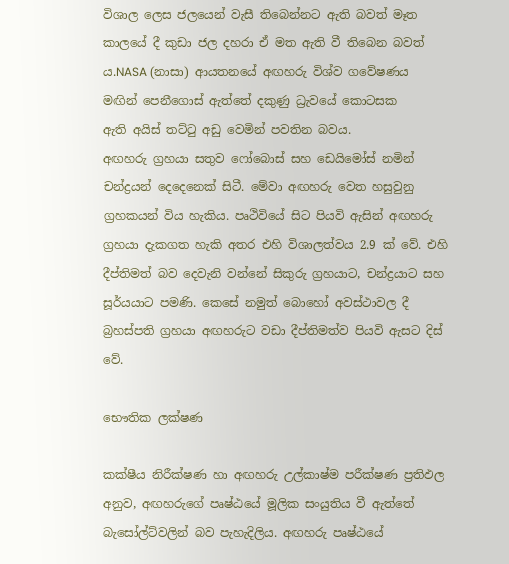විශාල ලෙස ජලයෙන් වැසී තිබෙන්නට ඇති බවත් මෑත කාලයේ දී කුඩා ජල දහරා ඒ මත ඇති වී තිබෙන බවත් ය.NASA (නාසා) ආයතනයේ අඟහරු විශ්ව ගවේෂණය මඟින් පෙනීගොස් ඇත්තේ දකුණු ධ්‍රැවයේ කොටසක ඇති ‍අයිස් තට්ටු අඩු වෙමින් පවතින බවය.
අඟහරු ග්‍රහයා සතුව ෆෝබොස් සහ ඩෙයිමෝස් නමින් චන්ද්‍රයන් දෙදෙනෙක් සිටී. මේවා අඟහරු වෙත හසුවුනු ග්‍රහකයන් විය හැකිය. පෘථිවියේ සිට පියවි ඇසින් අඟහරු ග්‍රහයා දැකගත හැකි අතර එහි විශාලත්වය 2.9 ක් වේ. එහි දීප්තිමත් බව දෙවැනි වන්නේ සිකුරු ග්‍රහයාට, චන්ද්‍රයාට සහ සූර්යයාට පමණි. කෙසේ නමුත් බොහෝ අවස්ථාවල දී බ්‍රහස්පති ග්‍රහයා අඟහරුට වඩා දීප්තිමත්ව පියවි ඇසට දිස් වේ.

භෞතික ලක්ෂණ

කක්ෂීය නිරීක්ෂණ හා අඟහරු උල්කාෂ්ම පරීක්ෂණ ප්‍රතිඵල අනුව, අඟහරුගේ පෘෂ්ඨයේ මූලික සංයුතිය වී ඇත්තේ බැසෝල්ට්වලින් බව පැහැදිලිය. අඟහරු පෘෂ්ඨයේ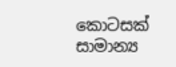කොටසක් සාමාන්‍ය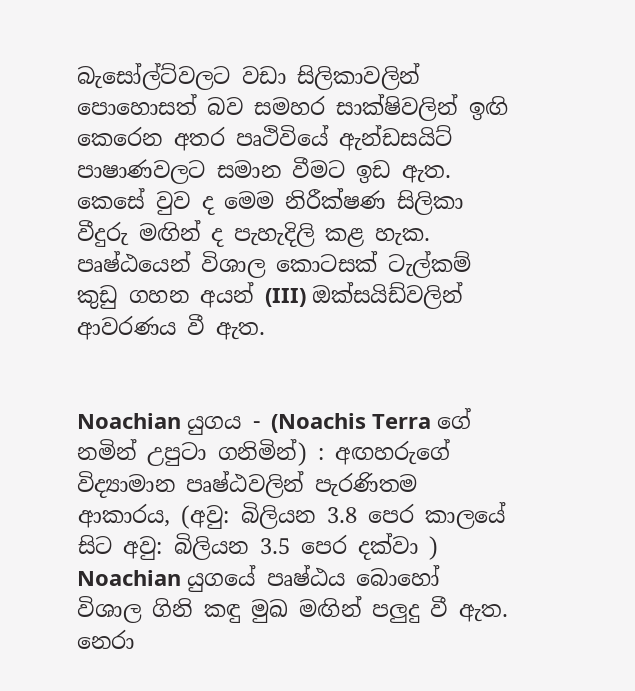බැසෝල්ට්වලට වඩා සිලිකාවලින් පොහොසත් බව සමහර සාක්ෂිවලින් ඉඟි කෙරෙන අතර පෘථිවියේ ඇන්ඩසයිට් පාෂාණවලට සමාන වීමට ඉඩ ඇත. කෙසේ වුව ද මෙම නිරීක්ෂණ සිලිකා වීදුරු මඟින් ද පැහැදිලි කළ හැක. පෘෂ්ඨයෙන් විශාල කොටසක් ටැල්කම් කුඩු ගහන අයන් (III) ඔක්සයිඩ්වලින් ආවරණය වී ඇත.


Noachian යුගය - (Noachis Terra ගේ නමින් උපුටා ගනිමින්) : අඟහරුගේ විද්‍යාමාන පෘෂ්ඨවලින් පැරණිතම ආකාරය, (අවු: බිලියන 3.8 පෙර කාලයේ සිට අවු: බිලියන 3.5 පෙර දක්වා ) Noachian යුගයේ පෘෂ්ඨය බොහෝ විශාල ගිනි කඳු මුඛ මඟින් පලුදු වී ඇත. නෙරා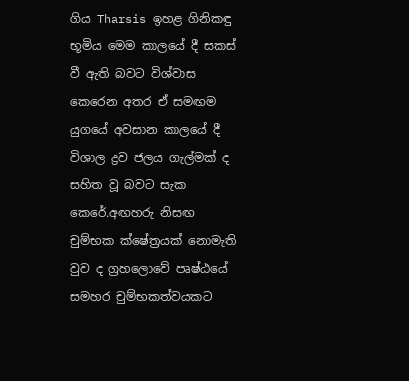ගිය Tharsis ඉහළ ගිනිකඳු භූමිය මෙම කාලයේ දී සකස් වී ඇති බවට විශ්වාස කෙරෙන අතර ඒ සමඟම යුගයේ අවසාන කාලයේ දී විශාල ද්‍රව ජලය ගැල්මක් ද සහිත වූ බවට සැක කෙරේ.අඟහරු නිසඟ චුම්භක ක්ෂේත්‍රයක් නොමැති වුව ද ග්‍රහලොවේ පෘෂ්ඨයේ සමහර චුම්භකත්වයකට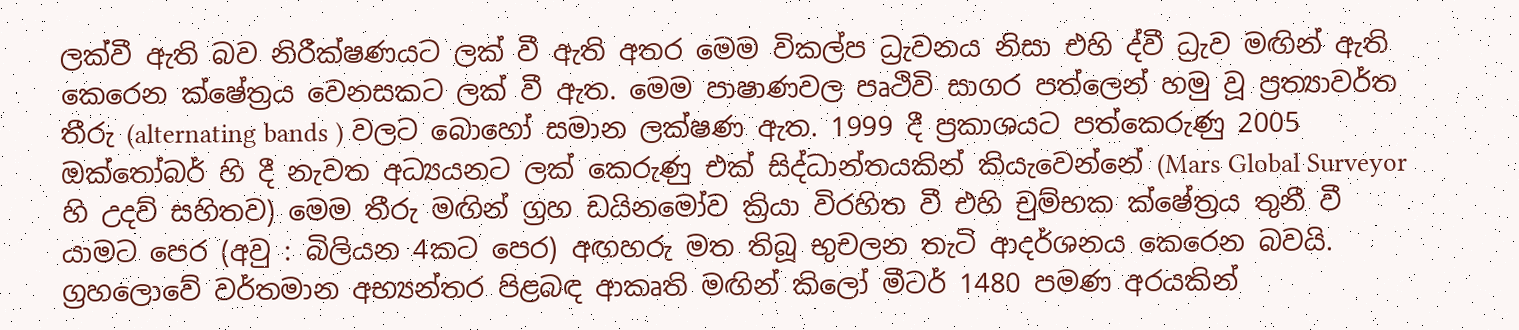ලක්වී ඇති බව නිරීක්ෂණයට ලක් වී ඇති අතර මෙම විකල්ප ධ්‍රැවනය නිසා එහි ද්වී ධ්‍රැව මඟින් ඇති කෙරෙන ක්ෂේත්‍රය වෙනසකට ලක් වී ඇත. මෙම පාෂාණවල පෘථිවි සාගර පත්ලෙන් හමු වූ ප්‍රත්‍යාවර්ත තීරු (alternating bands ) වලට බොහෝ සමාන ලක්ෂණ ඇත. 1999 දී ප්‍රකාශයට පත්කෙරුණු 2005 ඔක්තෝබර් හි දී නැවත අධ්‍යයනට ලක් කෙරුණු එක් සිද්ධාන්තයකින් කියැවෙන්නේ (Mars Global Surveyor හි උදව් සහිතව) මෙම තීරු මඟින් ග්‍රහ ඩයිනමෝව ක්‍රියා විරහිත වී එහි චුම්භක ක්ෂේත්‍රය තුනී වී යාමට පෙර (අවු : බිලියන 4කට පෙර) අඟහරු මත තිබූ භුචලන තැටි ආදර්ශනය කෙරෙන බවයි. ග්‍රහලොවේ වර්තමාන අභ්‍යන්තර පිළබඳ ආකෘති මඟින් කිලෝ මීටර් 1480 පමණ අරයකින්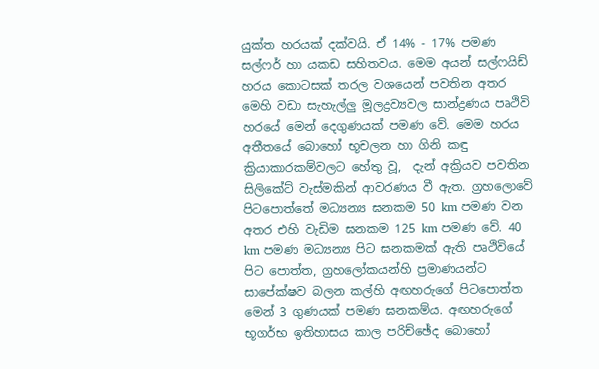යුක්ත හරයක් දක්වයි. ඒ 14% - 17% පමණ සල්ෆර් හා යකඩ සහිතවය. මෙම අයන් සල්ෆයිඩ් හරය කොටසක් තරල වශයෙන් පවතින අතර මෙහි වඩා සැහැල්ලු මූලද්‍රව්‍යවල සාන්ද්‍රණය පෘථිවි හරයේ මෙන් දෙගුණයක් පමණ වේ. මෙම හරය අතීතයේ බොහෝ භූචලන හා ගිනි කඳු ක්‍රියාකාරකම්වලට හේතු වූ,  දැන් අක්‍රියව පවතින සිලිකේට් වැස්මකින් ආවරණය වී ඇත. ග්‍රහලොවේ පි‍ටපොත්තේ මධ්‍යන්‍ය ඝනකම 50 km පමණ වන අතර එහි වැඩිම ඝනකම 125 km පමණ වේ. 40 km පමණ මධ්‍යන්‍ය පිට ඝනකමක් ඇති පෘථිවියේ පිට පොත්ත, ග්‍රහලෝකයන්හි ප්‍රමාණයන්ට සාපේක්ෂව බලන කල්හි අඟහරුගේ පිටපොත්ත මෙන් 3 ගුණයක් පමණ ඝනකම්ය. අඟහරුගේ භූගර්භ ඉතිහාසය කාල පරිච්ඡේද බොහෝ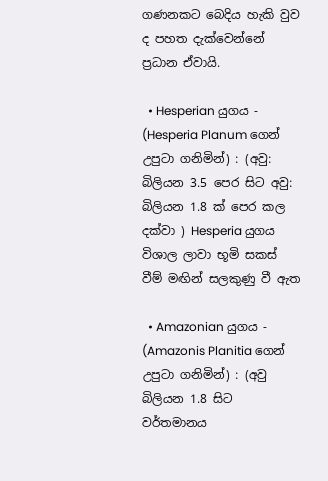ගණනකට බෙදිය හැකි වුව ද පහත දැක්වෙන්නේ ප්‍රධාන ඒවායි.

  • Hesperian යුගය - (Hesperia Planum ගෙන් උපුටා ගනිමින්) : (අවු: බිලියන 3.5 පෙර සිට අවු: බිලියන 1.8 ක් පෙර කල දක්වා ) Hesperia යුගය විශාල ලාවා භූමි සකස් වීම් මඟින් සලකුණු වී ඇත

  • Amazonian යුගය - (Amazonis Planitia ගෙන් උපුටා ගනිමින්) : (අවු බිලියන 1.8 සිට වර්තමාන‍ය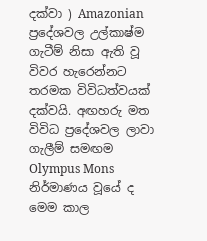දක්වා ) Amazonian ප්‍රදේශවල උල්කාෂ්ම ගැටීම් නිසා ඇති වූ විවර හැරෙන්නට තරමක විවිධත්වයක් දක්වයි. අඟහරු මත විවිධ ප්‍රදේශවල ලාවා ගැලීම් සමඟම Olympus Mons නිර්මාණය වූයේ ද මෙම කාල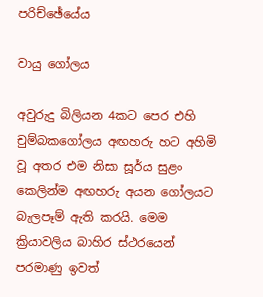පරිච්ඡේයේය

වායු ගෝලය

අවුරුදු බිලියන 4කට පෙර එහි චුම්බකගෝලය අඟහරු හට අහිමි වූ අතර එම නිසා සූර්ය සුළං කෙලින්ම අඟහරු අයන ගෝලයට බැලපෑම් ඇති කරයි. මෙම ක්‍රියාවලිය බාහිර ස්ථරයෙන් පරමාණු ඉවත්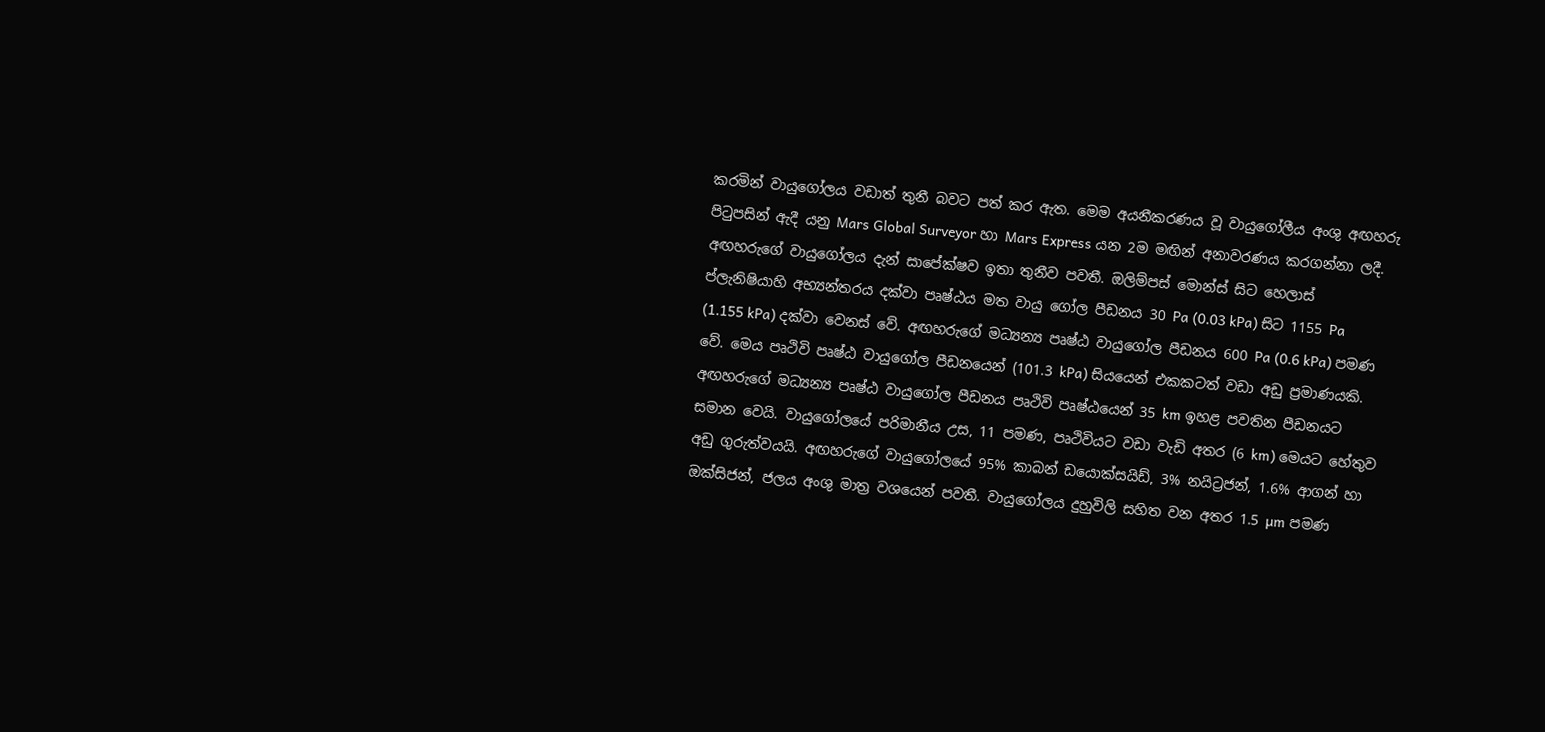කරමින් වායුගෝලය වඩාත් තුනී බවට පත් කර ඇත. මෙම අයනීකරණය වූ වායුගෝලීය අංශු අඟහරු පිටුපසින් ඇදී යනු Mars Global Surveyor හා Mars Express යන 2ම මඟින් අනාවරණය කරගන්නා ලදී. අඟහරුගේ වායුගෝලය දැන් සාපේක්ෂව ඉතා තුනීව පවතී. ඔලිම්පස් මොන්ස් සිට හෙලාස් ප්ලැනිෂියාහි අභ්‍යන්තරය දක්වා පෘෂ්ඨය මත වායු ගෝල‍ පීඩනය 30 Pa (0.03 kPa) සිට 1155 Pa (1.155 kPa) දක්වා වෙනස් වේ. අඟහරුගේ මධ්‍යන්‍ය පෘෂ්ඨ වායුගෝල පීඩනය 600 Pa (0.6 kPa) පමණ වේ. මෙය පෘථිවි පෘෂ්ඨ වායුගෝල පීඩනයෙන් (101.3 kPa) සියයෙන් එකකටත් වඩා අඩු ප්‍රමාණයකි. අඟහරුගේ මධ්‍යන්‍ය පෘෂ්ඨ වායුගෝල පීඩනය පෘථිවි පෘෂ්ඨයෙන් 35 km ඉහළ පවතින පීඩනයට සමාන වෙයි. වායුගෝලයේ පරිමානීය උස, 11 පමණ, පෘථිවියට වඩා වැඩි අතර (6 km) මෙයට හේතුව අඩු ගුරුත්වයයි. අඟහරුගේ වායුගෝලයේ 95% කාබන් ඩයොක්සයිඩ්, 3% නයිට්‍රජන්, 1.6% ආගන් හා ඔක්සිජන්, ජලය අංශු මාත්‍ර වශයෙන් පවතී. වායුගෝලය දුහුවිලි සහිත වන අතර 1.5 µm පමණ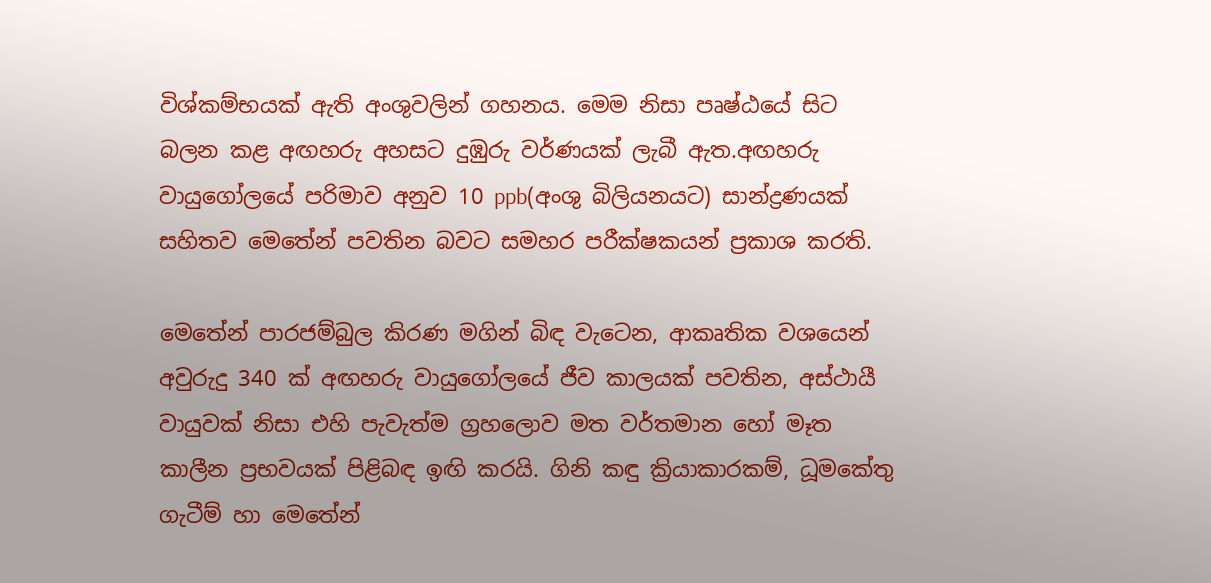විශ්කම්භයක් ඇති අංශුවලින් ගහනය. මෙම නිසා පෘෂ්ඨයේ සිට බලන කළ අඟහරු අහසට දුඹුරු වර්ණයක් ලැබී ඇත.අඟහරු වායුගෝලයේ පරිමාව අනුව 10 ppb(අංශු බිලියනයට) සාන්ද්‍රණයක් සහිතව මෙතේන් පවතින බවට සමහර පරීක්ෂකයන් ප්‍රකාශ කරති.

මෙතේන් පාරජම්බුල කිරණ මගින් බිඳ වැටෙන, ආකෘතික වශයෙන් අවුරුදු 340 ක් අඟහරු වායුගෝලයේ ජීව කාලයක් පවතින, අස්ථායී වායුවක් නිසා එහි පැවැත්ම ග්‍රහලොව මත වර්තමාන හෝ මෑත කාලීන ප්‍රභවයක් පිළිබඳ ඉඟි කරයි. ගිනි කඳු ක්‍රියාකාරකම්, ධූමකේතු ගැටීම් හා මෙතේන්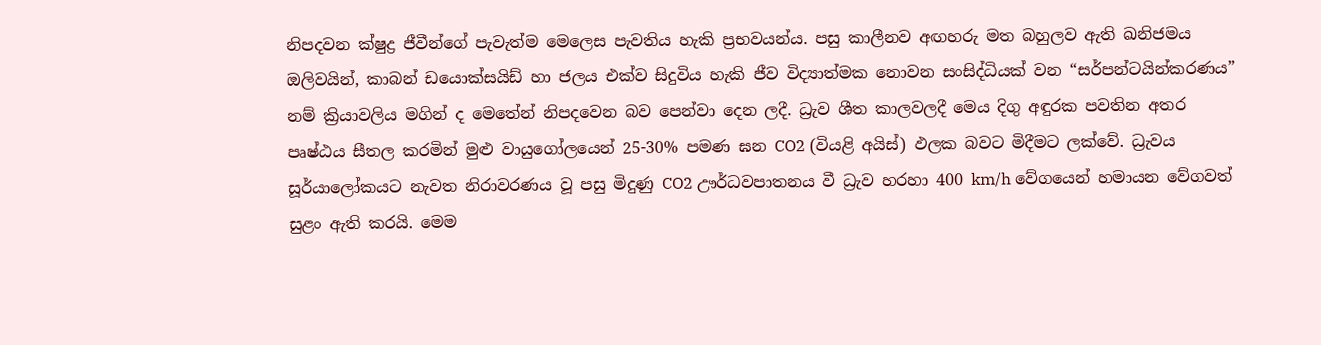නිපදවන ක්ෂුද්‍ර ජීවීන්ගේ පැවැත්ම මෙලෙස පැවතිය හැකි ප්‍රභවයන්ය. පසු කාලීනව අඟහරු මත බහුලව ඇති ඛනිජමය ඔලිවයින්, කාබන් ඩයොක්සයිඩ් හා ජලය එක්ව සිදුවිය හැකි ජීව විද්‍යාත්මක නොවන සංසිද්ධියක් වන “සර්පන්ටයින්කරණය” නම් ක්‍රියාවලිය මගින් ද මෙතේන් නිපදවෙන බව පෙන්වා දෙන ලදී. ධ්‍රැව ශීත කාලවලදී මෙය දිගු අඳුරක පවතින අතර පෘෂ්ඨය සීතල කරමින් මුළු වායුගෝලයෙන් 25-30% පමණ ඝන CO2 (වියළි අයිස්) ඵලක බවට මිදීමට ලක්වේ. ධ්‍රැවය සූර්යාලෝකයට නැවත නිරාවරණය වූ පසු මිදුණු CO2 ඌර්ධවපාතනය වී ධ්‍රැව හරහා 400 km/h වේගයෙන් හමායන වේගවත් සුළං ඇති කරයි. මෙම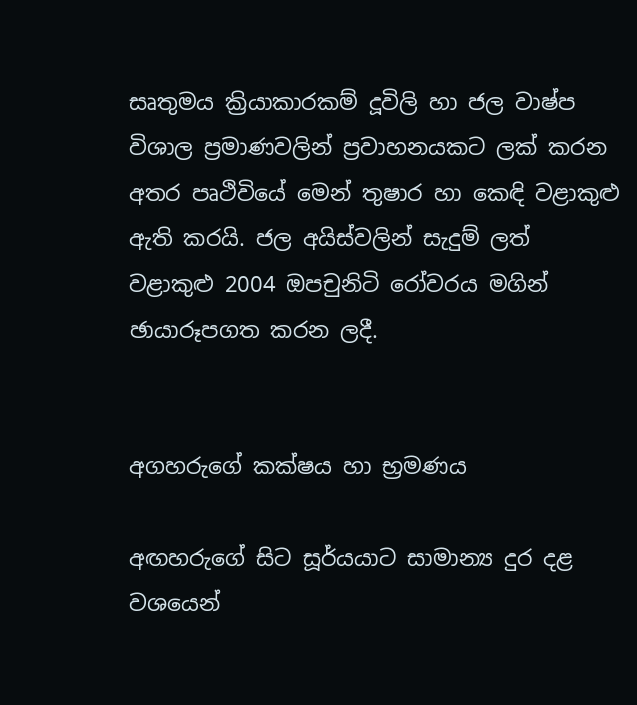සෘතුමය ක්‍රියාකාරකම් දූවිලි හා ජල වාෂ්ප විශාල ප්‍රමාණවලින් ප්‍රවාහනයකට ලක් කරන අතර පෘථිවියේ මෙන් තුෂාර හා කෙඳි වළාකුළු ඇති කරයි. ජල අයිස්වලින් සැදුම් ලත් වළාකුළු 2004 ඔපචුනිටි රෝවරය මගින් ඡායාරූපගත කරන ලදී.


අගහරුගේ කක්ෂය හා භ්‍රමණය

අඟහරුගේ සිට සූර්යයාට සාමාන්‍ය දුර දළ වශයෙන්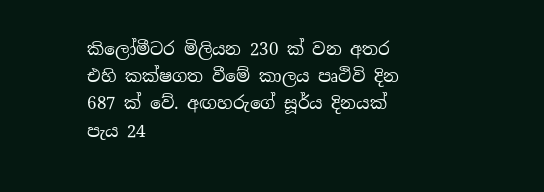කිලෝමීටර මිලියන 230 ක් වන අතර එහි කක්ෂගත වීමේ කාලය පෘථිවි දින 687 ක් වේ. අඟහරුගේ සූර්ය දිනයක් පැය 24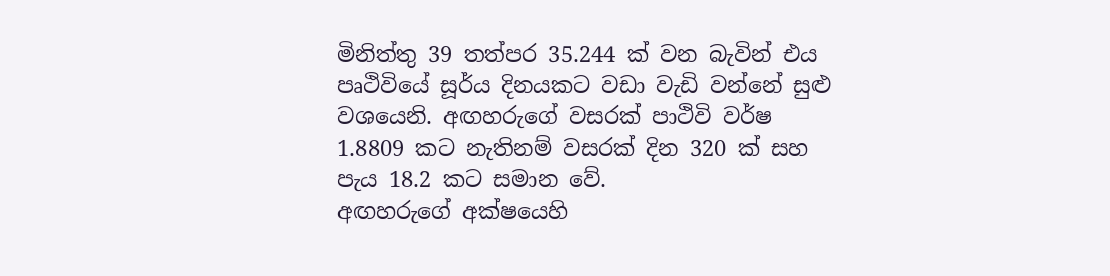මිනිත්තු 39 තත්පර 35.244 ක් වන බැවින් එය පෘථිවියේ සූර්ය දිනයකට වඩා වැඩි වන්නේ සුළු වශයෙනි. අඟහරුගේ වසරක් පාථිවි වර්ෂ 1.8809 කට නැතිනම් වසරක් දින 320 ක් සහ පැය 18.2 කට සමාන වේ.
අඟහරුගේ අක්ෂයෙහි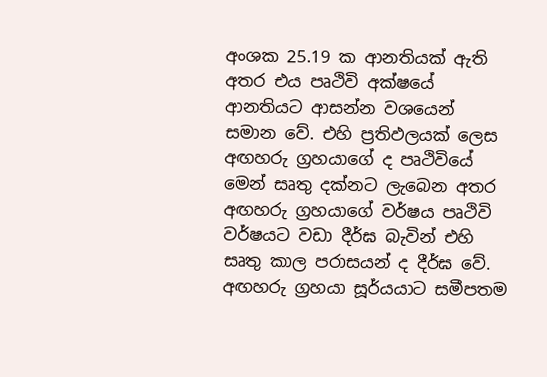අංශක 25.19 ක ආනතියක් ඇති අතර එය පෘථිවි අක්ෂයේ ආනතියට ආසන්න වශයෙන් සමාන වේ. එහි ප්‍රතිඵලයක් ලෙස අඟහරු ග්‍රහයාගේ ද පෘථිවියේ මෙන් සෘතු දක්නට ලැබෙන අතර අඟහරු ග්‍රහයාගේ වර්ෂය පෘථිවි වර්ෂයට වඩා දීර්ඝ බැවින් එහි සෘතු කාල පරාසයන් ද දීර්ඝ වේ. අඟහරු ග්‍රහයා සූර්යයාට සමීපතම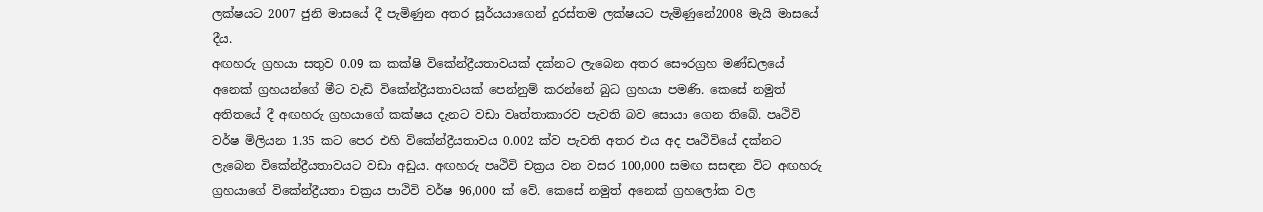ලක්ෂයට 2007 ජුනි මාසයේ දී පැමිණුන අතර සූර්යයාගෙන් දුරස්තම ලක්ෂයට පැමිණුනේ2008 මැයි මාසයේ දීය.
අඟහරු ග්‍රහයා සතුව 0.09 ක කක්ෂි විකේන්ද්‍රීයතාවයක් දක්නට ලැබෙන අතර සෞරග්‍රහ මණ්ඩලයේ අනෙක් ග්‍රහයන්ගේ මීට වැඩි විකේන්ද්‍රීයතාවයක් පෙන්නුම් කරන්නේ බුධ ග්‍රහයා පමණි. කෙසේ නමුත් අතිතයේ දී අඟහරු ග්‍රහයාගේ කක්ෂය දැනට වඩා වෘත්තාකාරව පැවති බව සොයා ගෙන තිබේ. පෘථිවි වර්ෂ මිලියන 1.35 කට පෙර එහි විකේන්ද්‍රීයතාවය 0.002 ක්ව පැවති අතර එය අද පෘථිවියේ දක්නට ලැබෙන විකේන්ද්‍රීයතාවයට වඩා අඩුය. අඟහරු පෘථිවි චක්‍රය වන වසර 100,000 සමඟ සසඳන විට අඟහරු ග්‍රහයාගේ විකේන්ද්‍රීයතා චක්‍රය පාථිවි වර්ෂ 96,000 ක් වේ. කෙසේ නමුත් අනෙක් ග්‍රහලෝක වල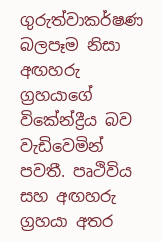ගුරුත්වාකර්ෂණ බලපෑම නිසා අඟහරු ග්‍රහයාගේ විකේන්ද්‍රීය බව වැඩිවෙමින් පවතී. පෘථිවිය සහ අඟහරු ග්‍රහයා අතර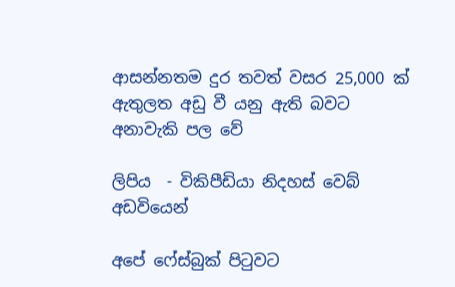ආසන්නතම දුර තවත් වසර 25,000 ක් ඇතුලත අඩු වී යනු ඇති බවට අනාවැකි පල වේ

ලිපිය  - විකිපීඩියා නිදහස් වෙබ් අඩවියෙන්

අපේ ෆේස්බුක් පිටුවට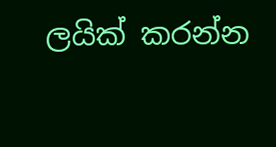ලයික් කරන්න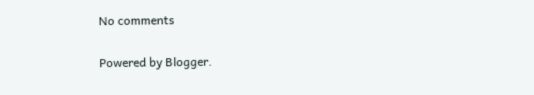No comments

Powered by Blogger.